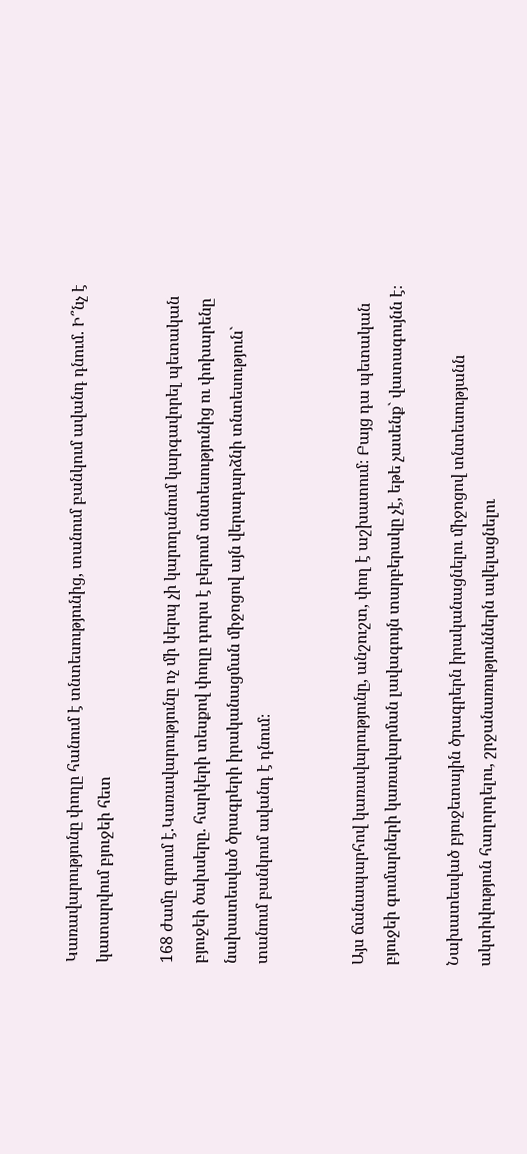Կառավարությունը փողը հանում է տնտեսությունից, տանում բանկում ավանդ դնում. Ի՞նչ է կատարվում բյուջեի հետ

168 ժամը գրում է.Կառավարությունը ոչ մի կերպ չի կարողանում կարգավորել պետական բյուջեի ծախսերը. հարկերի տեսքով փողը դուրս է բերում տնտեսությունից ու փոխարենը նախատեսված ծրագրերի իրականացման միջոցով այն վերադարձնի տնտեսություն` տանում բանկում ավանդ է դնում։


Այս ճանապարհով կառավարությունը, անշուշտ, փող է աշխատում։ Բայց դա պետական բյուջեի գումարների կառավարման լավագույն տարբերակը չէ, եթե չասենք` վատագույնն է։

Նախատեսված բյուջետային ծրագրերն իրականացնելու միջոցով տնտեսությանն ակտիվություն հաղորդելու, շրջանառություններն ավելացնելու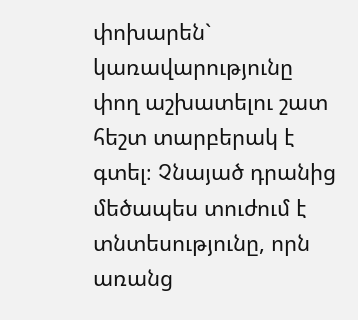փոխարեն` կառավարությունը փող աշխատելու շատ հեշտ տարբերակ է գտել։ Չնայած դրանից մեծապես տուժում է տնտեսությունը, որն առանց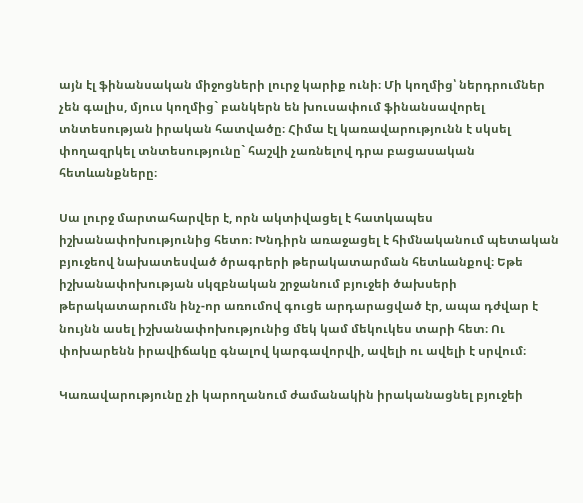այն էլ ֆինանսական միջոցների լուրջ կարիք ունի։ Մի կողմից՝ ներդրումներ չեն գալիս, մյուս կողմից` բանկերն են խուսափում ֆինանսավորել տնտեսության իրական հատվածը։ Հիմա էլ կառավարությունն է սկսել փողազրկել տնտեսությունը` հաշվի չառնելով դրա բացասական հետևանքները։

Սա լուրջ մարտահարվեր է, որն ակտիվացել է հատկապես իշխանափոխությունից հետո։ Խնդիրն առաջացել է հիմնականում պետական բյուջեով նախատեսված ծրագրերի թերակատարման հետևանքով։ Եթե իշխանափոխության սկզբնական շրջանում բյուջեի ծախսերի թերակատարումն ինչ-որ առումով գուցե արդարացված էր, ապա դժվար է նույնն ասել իշխանափոխությունից մեկ կամ մեկուկես տարի հետ։ Ու փոխարենն իրավիճակը գնալով կարգավորվի, ավելի ու ավելի է սրվում։

Կառավարությունը չի կարողանում ժամանակին իրականացնել բյուջեի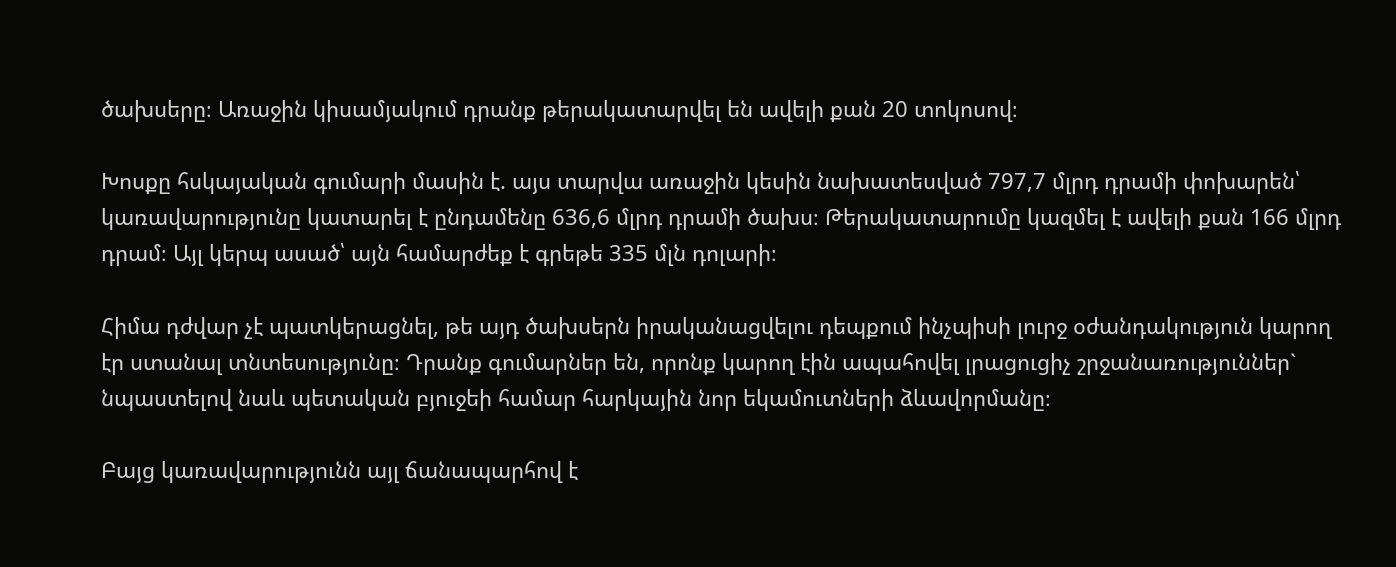ծախսերը։ Առաջին կիսամյակում դրանք թերակատարվել են ավելի քան 20 տոկոսով։

Խոսքը հսկայական գումարի մասին է. այս տարվա առաջին կեսին նախատեսված 797,7 մլրդ դրամի փոխարեն՝ կառավարությունը կատարել է ընդամենը 636,6 մլրդ դրամի ծախս։ Թերակատարումը կազմել է ավելի քան 166 մլրդ դրամ։ Այլ կերպ ասած՝ այն համարժեք է գրեթե 335 մլն դոլարի։

Հիմա դժվար չէ պատկերացնել, թե այդ ծախսերն իրականացվելու դեպքում ինչպիսի լուրջ օժանդակություն կարող էր ստանալ տնտեսությունը։ Դրանք գումարներ են, որոնք կարող էին ապահովել լրացուցիչ շրջանառություններ` նպաստելով նաև պետական բյուջեի համար հարկային նոր եկամուտների ձևավորմանը։

Բայց կառավարությունն այլ ճանապարհով է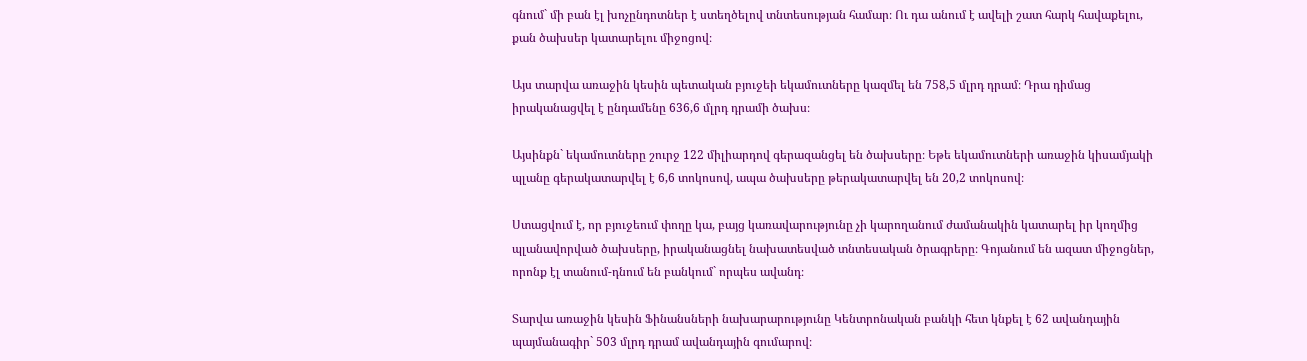գնում` մի բան էլ խոչընդոտներ է ստեղծելով տնտեսության համար։ Ու դա անում է ավելի շատ հարկ հավաքելու, քան ծախսեր կատարելու միջոցով։

Այս տարվա առաջին կեսին պետական բյուջեի եկամուտները կազմել են 758,5 մլրդ դրամ։ Դրա դիմաց իրականացվել է ընդամենը 636,6 մլրդ դրամի ծախս։

Այսինքն` եկամուտները շուրջ 122 միլիարդով գերազանցել են ծախսերը։ Եթե եկամուտների առաջին կիսամյակի պլանը գերակատարվել է 6,6 տոկոսով, ապա ծախսերը թերակատարվել են 20,2 տոկոսով։

Ստացվում է, որ բյուջեում փողը կա, բայց կառավարությունը չի կարողանում ժամանակին կատարել իր կողմից պլանավորված ծախսերը, իրականացնել նախատեսված տնտեսական ծրագրերը։ Գոյանում են ազատ միջոցներ, որոնք էլ տանում-դնում են բանկում` որպես ավանդ։

Տարվա առաջին կեսին Ֆինանսների նախարարությունը Կենտրոնական բանկի հետ կնքել է 62 ավանդային պայմանագիր` 503 մլրդ դրամ ավանդային գումարով։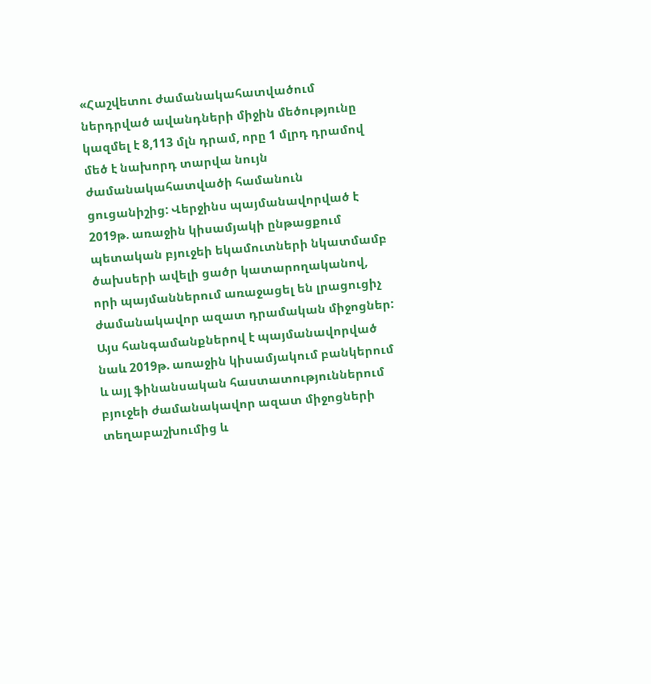«Հաշվետու ժամանակահատվածում ներդրված ավանդների միջին մեծությունը կազմել է 8,113 մլն դրամ, որը 1 մլրդ դրամով մեծ է նախորդ տարվա նույն ժամանակահատվածի համանուն ցուցանիշից: Վերջինս պայմանավորված է 2019թ. առաջին կիսամյակի ընթացքում պետական բյուջեի եկամուտների նկատմամբ ծախսերի ավելի ցածր կատարողականով, որի պայմաններում առաջացել են լրացուցիչ ժամանակավոր ազատ դրամական միջոցներ: Այս հանգամանքներով է պայմանավորված նաև 2019թ. առաջին կիսամյակում բանկերում և այլ ֆինանսական հաստատություններում բյուջեի ժամանակավոր ազատ միջոցների տեղաբաշխումից և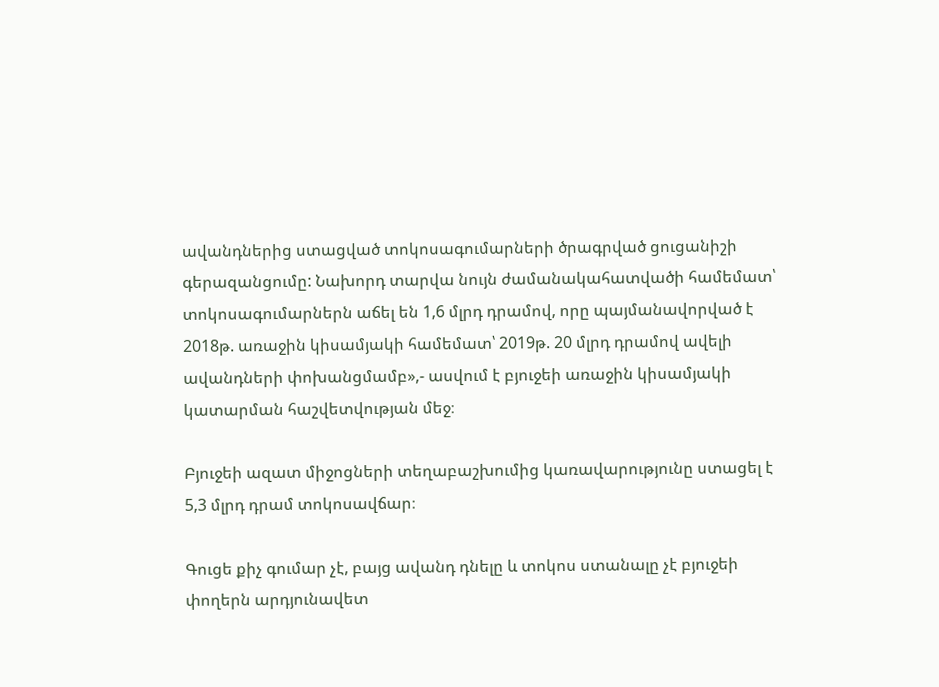ավանդներից ստացված տոկոսագումարների ծրագրված ցուցանիշի գերազանցումը: Նախորդ տարվա նույն ժամանակահատվածի համեմատ՝ տոկոսագումարներն աճել են 1,6 մլրդ դրամով, որը պայմանավորված է 2018թ. առաջին կիսամյակի համեմատ՝ 2019թ. 20 մլրդ դրամով ավելի ավանդների փոխանցմամբ»,- ասվում է բյուջեի առաջին կիսամյակի կատարման հաշվետվության մեջ։

Բյուջեի ազատ միջոցների տեղաբաշխումից կառավարությունը ստացել է 5,3 մլրդ դրամ տոկոսավճար։

Գուցե քիչ գումար չէ, բայց ավանդ դնելը և տոկոս ստանալը չէ բյուջեի փողերն արդյունավետ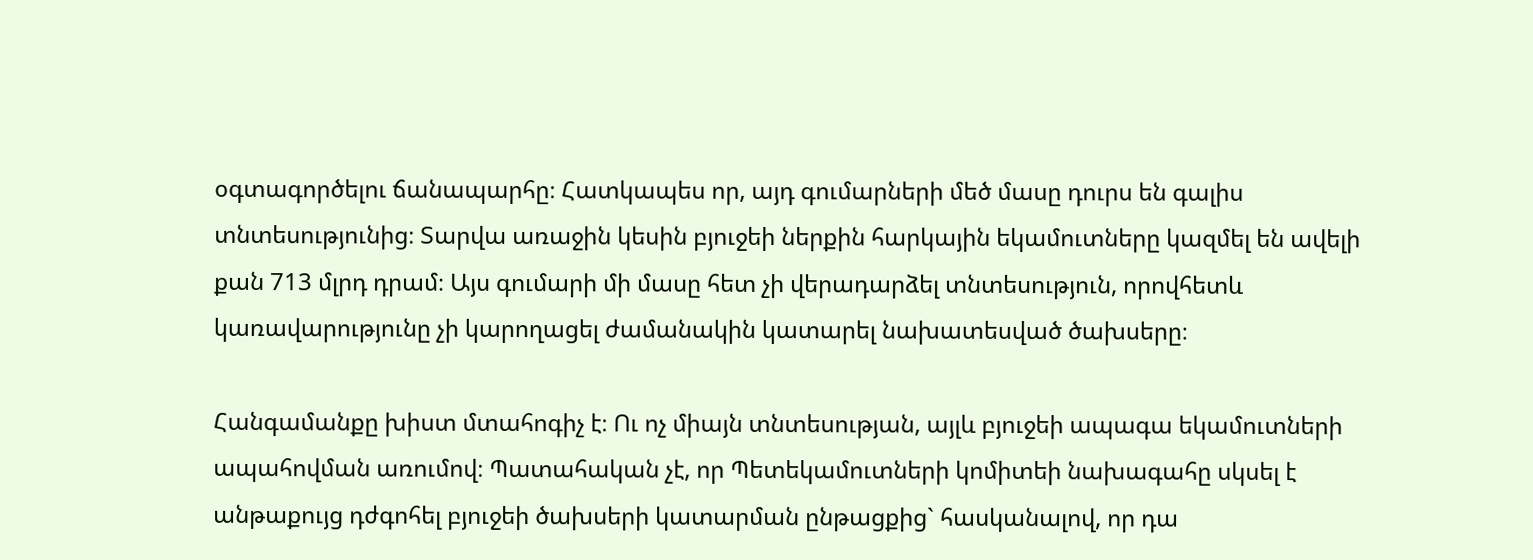օգտագործելու ճանապարհը։ Հատկապես որ, այդ գումարների մեծ մասը դուրս են գալիս տնտեսությունից։ Տարվա առաջին կեսին բյուջեի ներքին հարկային եկամուտները կազմել են ավելի քան 713 մլրդ դրամ։ Այս գումարի մի մասը հետ չի վերադարձել տնտեսություն, որովհետև կառավարությունը չի կարողացել ժամանակին կատարել նախատեսված ծախսերը։

Հանգամանքը խիստ մտահոգիչ է։ Ու ոչ միայն տնտեսության, այլև բյուջեի ապագա եկամուտների ապահովման առումով։ Պատահական չէ, որ Պետեկամուտների կոմիտեի նախագահը սկսել է անթաքույց դժգոհել բյուջեի ծախսերի կատարման ընթացքից` հասկանալով, որ դա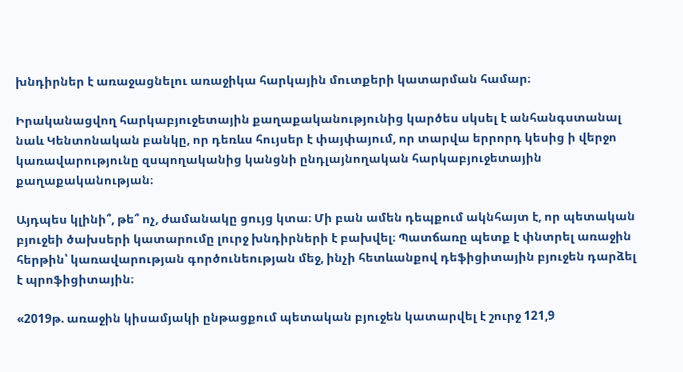խնդիրներ է առաջացնելու առաջիկա հարկային մուտքերի կատարման համար։

Իրականացվող հարկաբյուջետային քաղաքականությունից կարծես սկսել է անհանգստանալ նաև Կենտոնական բանկը, որ դեռևս հույսեր է փայփայում, որ տարվա երրորդ կեսից ի վերջո կառավարությունը զսպողականից կանցնի ընդլայնողական հարկաբյուջետային քաղաքականության։

Այդպես կլինի՞, թե՞ ոչ, ժամանակը ցույց կտա։ Մի բան ամեն դեպքում ակնհայտ է, որ պետական բյուջեի ծախսերի կատարումը լուրջ խնդիրների է բախվել։ Պատճառը պետք է փնտրել առաջին հերթին՝ կառավարության գործունեության մեջ, ինչի հետևանքով դեֆիցիտային բյուջեն դարձել է պրոֆիցիտային։

«2019թ. առաջին կիսամյակի ընթացքում պետական բյուջեն կատարվել է շուրջ 121,9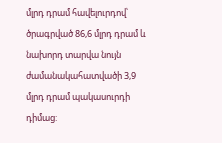մլրդ դրամ հավելուրդով՝ ծրագրված 86,6 մլրդ դրամ և նախորդ տարվա նույն ժամանակահատվածի 3,9 մլրդ դրամ պակասուրդի դիմաց: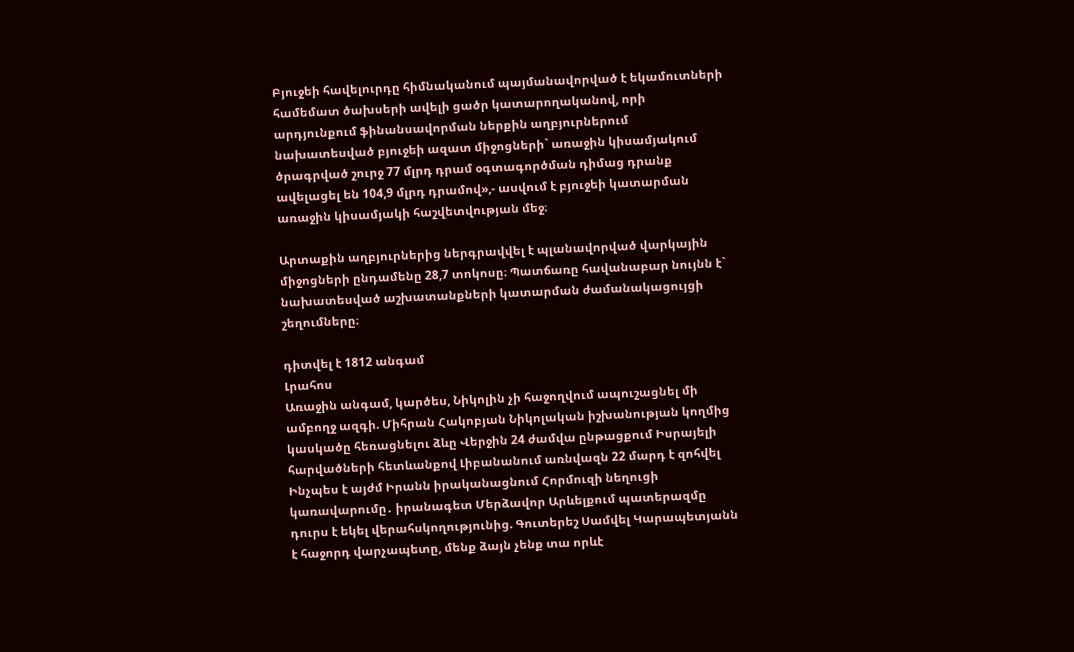Բյուջեի հավելուրդը հիմնականում պայմանավորված է եկամուտների համեմատ ծախսերի ավելի ցածր կատարողականով, որի արդյունքում ֆինանսավորման ներքին աղբյուրներում նախատեսված բյուջեի ազատ միջոցների` առաջին կիսամյակում ծրագրված շուրջ 77 մլրդ դրամ օգտագործման դիմաց դրանք ավելացել են 104,9 մլրդ դրամով»,- ասվում է բյուջեի կատարման առաջին կիսամյակի հաշվետվության մեջ։

Արտաքին աղբյուրներից ներգրավվել է պլանավորված վարկային միջոցների ընդամենը 28,7 տոկոսը։ Պատճառը հավանաբար նույնն է` նախատեսված աշխատանքների կատարման ժամանակացույցի շեղումները։

դիտվել է 1812 անգամ
Լրահոս
Առաջին անգամ, կարծես, Նիկոլին չի հաջողվում ապուշացնել մի ամբողջ ազգի. Միհրան Հակոբյան Նիկոլական իշխանության կողմից կասկածը հեռացնելու ձևը Վերջին 24 ժամվա ընթացքում Իսրայելի հարվածների հետևանքով Լիբանանում առնվազն 22 մարդ է զոհվել Ինչպես է այժմ Իրանն իրականացնում Հորմուզի նեղուցի կառավարումը․ իրանագետ Մերձավոր Արևելքում պատերազմը դուրս է եկել վերահսկողությունից. Գուտերեշ Սամվել Կարապետյանն է հաջորդ վարչապետը, մենք ձայն չենք տա որևէ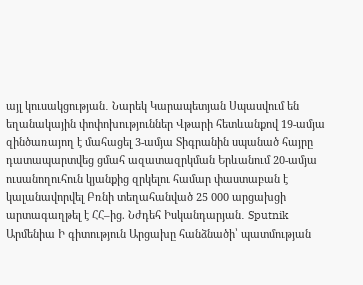այլ կուսակցության․ Նարեկ Կարապետյան Սպասվում են եղանակային փոփոխություններ Վթարի հետևանքով 19-ամյա զինծառայող է մահացել 3-ամյա Տիգրանին սպանած հայրը դատապարտվեց ցմահ ազատազրկման Երևանում 20-ամյա ուսանողուհուն կյանքից զրկելու համար փաստաբան է կալանավորվել Բռնի տեղահանված 25 000 արցախցի արտագաղթել է ՀՀ–ից. Նժդեհ Իսկանդարյան․ Sputnik Արմենիա Ի գիտություն Արցախը հանձնածի՝ պատմության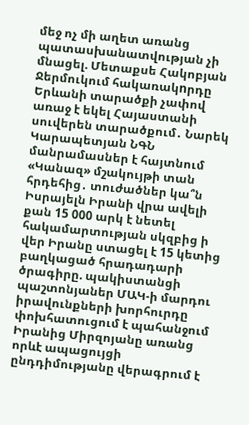մեջ ոչ մի աղետ առանց պատասխանատվության չի մնացել. Մետաքսե Հակոբյան Ջերմուկում հակառակnրդը Երևանի տարածքի չափով առաջ է եկել Հայաստանի սուվերեն տարածքում․ Նարեկ Կարապետյան ՆԳՆ մանրամասներ է հայտնում «Կանազ» մշակույթի տան հրդեհից․ տուժածներ կա՞ն Իսրայելն Իրանի վրա ավելի քան 15 000 արկ է նետել հակամարտության սկզբից ի վեր Իրանը ստացել է 15 կետից բաղկացած հրադադարի ծրագիրը. պակիստանցի պաշտոնյաներ ՄԱԿ-ի մարդու իրավունքների խորհուրդը փոխհատուցում է պահանջում Իրանից Միրզոյանը առանց որևէ ապացույցի ընդդիմությանը վերագրում է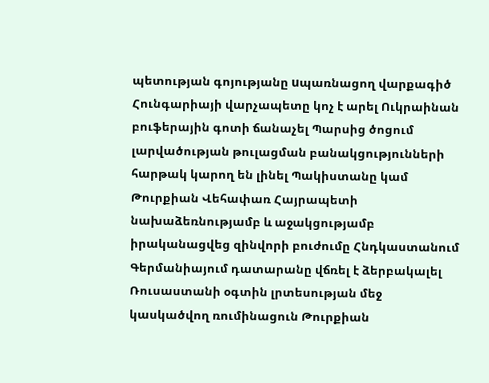պետության գոյությանը uպառնացող վարքագիծ Հունգարիայի վարչապետը կոչ է արել Ուկրաինան բուֆերային գոտի ճանաչել Պարսից ծոցում լարվածության թուլացման բանակցությունների հարթակ կարող են լինել Պակիստանը կամ Թուրքիան Վեհափառ Հայրապետի նախաձեռնությամբ և աջակցությամբ իրականացվեց զինվորի բուժումը Հնդկաստանում Գերմանիայում դատարանը վճռել է ձերբակալել Ռուսաստանի օգտին լրտեսության մեջ կասկածվող ռումինացուն Թուրքիան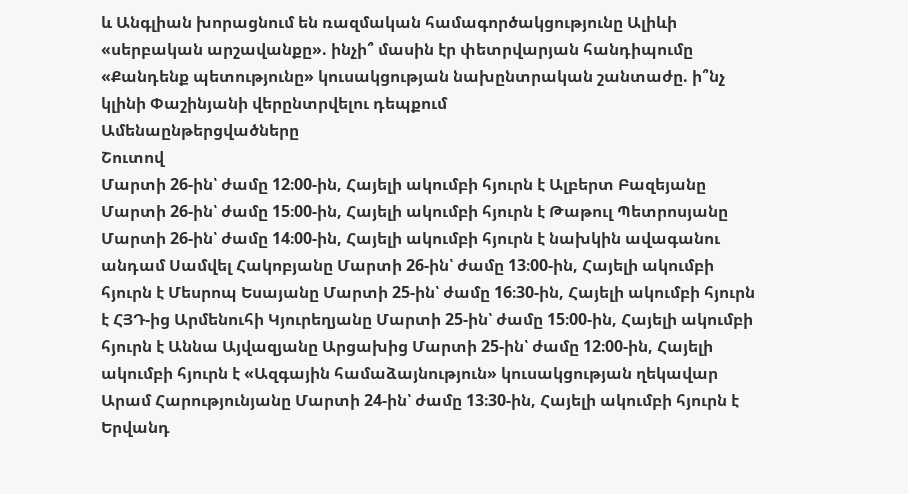և Անգլիան խորացնում են ռազմական համագործակցությունը Ալիևի «սերբական արշավանքը». ինչի՞ մասին էր փետրվարյան հանդիպումը «Քանդենք պետությունը» կուսակցության նախընտրական շանտաժը. ի՞նչ կլինի Փաշինյանի վերընտրվելու դեպքում
Ամենաընթերցվածները
Շուտով
Մարտի 26-ին՝ ժամը 12։00-ին, Հայելի ակումբի հյուրն է Ալբերտ Բազեյանը Մարտի 26-ին՝ ժամը 15։00-ին, Հայելի ակումբի հյուրն է Թաթուլ Պետրոսյանը Մարտի 26-ին՝ ժամը 14։00-ին, Հայելի ակումբի հյուրն է նախկին ավագանու անդամ Սամվել Հակոբյանը Մարտի 26-ին՝ ժամը 13։00-ին, Հայելի ակումբի հյուրն է Մեսրոպ Եսայանը Մարտի 25-ին՝ ժամը 16։30-ին, Հայելի ակումբի հյուրն է ՀՅԴ-ից Արմենուհի Կյուրեղյանը Մարտի 25-ին՝ ժամը 15։00-ին, Հայելի ակումբի հյուրն է Աննա Այվազյանը Արցախից Մարտի 25-ին՝ ժամը 12։00-ին, Հայելի ակումբի հյուրն է «Ազգային համաձայնություն» կուսակցության ղեկավար Արամ Հարությունյանը Մարտի 24-ին՝ ժամը 13։30-ին, Հայելի ակումբի հյուրն է Երվանդ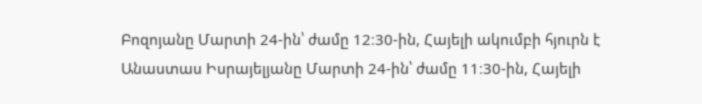Բոզոյանը Մարտի 24-ին՝ ժամը 12։30-ին, Հայելի ակումբի հյուրն է Անաստաս Իսրայելյանը Մարտի 24-ին՝ ժամը 11։30-ին, Հայելի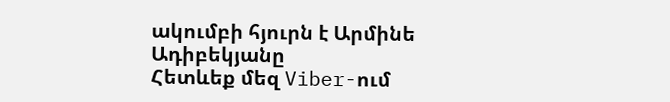ակումբի հյուրն է Արմինե Ադիբեկյանը
Հետևեք մեզ Viber-ում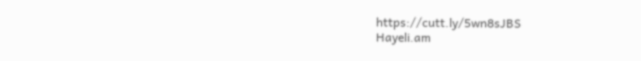https://cutt.ly/5wn8sJBS
Hayeli.am